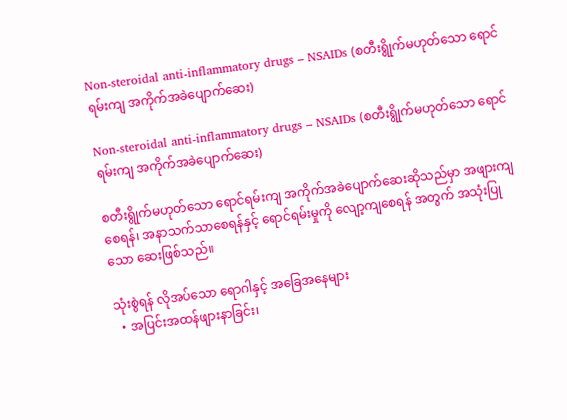Non-steroidal anti-inflammatory drugs – NSAIDs (စတီးရွိုက်မဟုတ်သော ‌ရောင်ရမ်းကျ အကိုက်အခဲပျောက်ဆေး)

Non-steroidal anti-inflammatory drugs – NSAIDs (စတီးရွိုက်မဟုတ်သော ‌ရောင်ရမ်းကျ အကိုက်အခဲပျောက်ဆေး)

စတီးရွိုက်မဟုတ်သော ရောင်ရမ်းကျ အကိုက်အခဲပျောက်ဆေးဆိုသည်မှာ အဖျားကျစေရန်၊ အနာသက်သာစေရန်နှင့် ရောင်ရမ်းမှုကို လျော့ကျစေရန် အတွက် အသုံးပြုသော ဆေးဖြစ်သည်။

သုံးစွဲရန် လိုအပ်သော ရောဂါနှင့် အခြေအနေများ
  • အပြင်းအထန်ဖျားနာခြင်း၊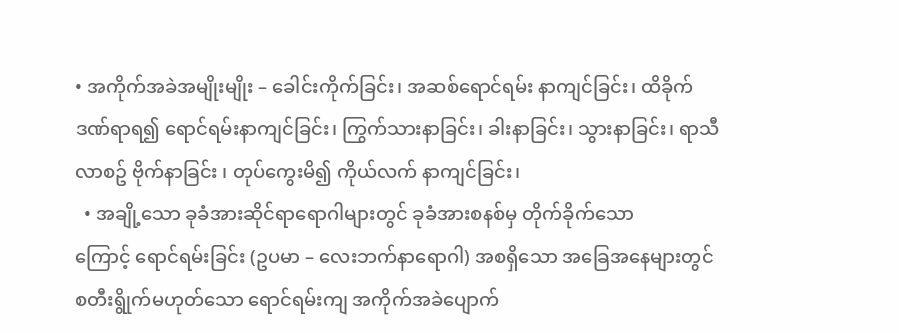• အကိုက်အခဲအမျိုးမျိုး – ခေါင်းကိုက်ခြင်း၊ အဆစ်‌ရောင်ရမ်း နာကျင်ခြင်း၊ ထိခိုက်ဒဏ်ရာရ၍ ရောင်ရမ်းနာကျင်ခြင်း၊ ကြွက်သားနာခြင်း၊ ခါးနာခြင်း၊ သွားနာခြင်း၊ ရာသီလာစဥ် ဗိုက်နာခြင်း ၊ တုပ်ကွေးမိ၍ ကိုယ်လက် နာကျင်ခြင်း၊
  • အချို့သော ခုခံအားဆိုင်ရာရောဂါများတွင် ခုခံအားစနစ်မှ တိုက်ခိုက်သောကြောင့် ‌ရောင်‌ရမ်းခြင်း (ဥပမာ – လေးဘက်နာရောဂါ) အစရှိသော အခြေအနေများတွင် စတီးရွိုက်မဟုတ်သော ‌ရောင်ရမ်းကျ အကိုက်အခဲပျောက်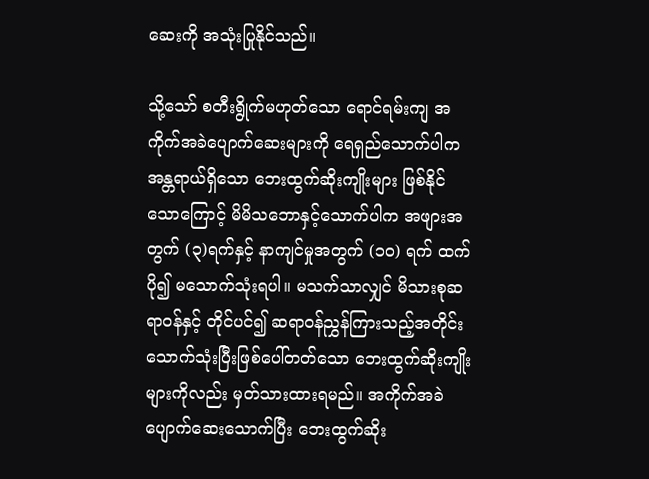ဆေးကို အသုံးပြုနိုင်သည်။

သို့သော် စတီးရွိုက်မဟုတ်သော ‌ရောင်ရမ်းကျ အကိုက်အခဲပျောက်ဆေးများကို ရေရှည်သောက်ပါက အန္တရာယ်ရှိသော ဘေးထွက်ဆိုးကျိုးများ ဖြစ်နိုင်သောကြောင့် မိမိသဘောနှင့်သောက်ပါက အဖျားအတွက် (၃)ရက်နှင့် နာကျင်မှုအတွက် (၁၀) ရက် ထက်ပို၍ မသောက်သုံးရပါ။ မသက်သာလျှင် မိသားစုဆရာဝန်နှင့် တိုင်ပင်၍ ဆရာဝန်ညွှန်ကြားသည့်အတိုင်း သောက်သုံးပြီးဖြစ်ပေါ်တတ်သော ဘေးထွက်ဆိုးကျိုးများကိုလည်း မှတ်သားထားရမည်။ အကိုက်အခဲပျောက်ဆေးသောက်ပြီး ဘေးထွက်ဆိုး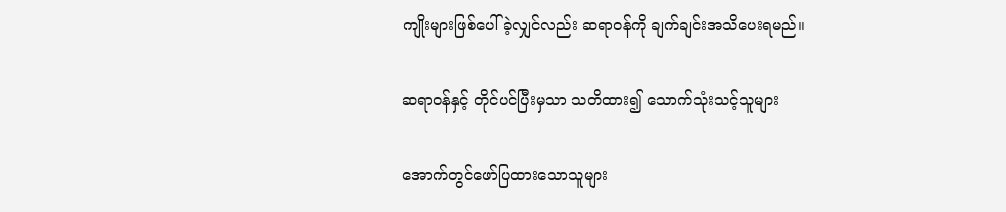ကျိုးများဖြစ်ပေါ်ခဲ့လျှင်လည်း ဆရာဝန်ကို ချက်ချင်းအသိပေးရမည်။

ဆရာဝန်နှင့် တိုင်ပင်ပြီးမှသာ သတိထား၍ သောက်သုံးသင့်သူများ

အောက်တွင်ဖော်ပြထားသောသူများ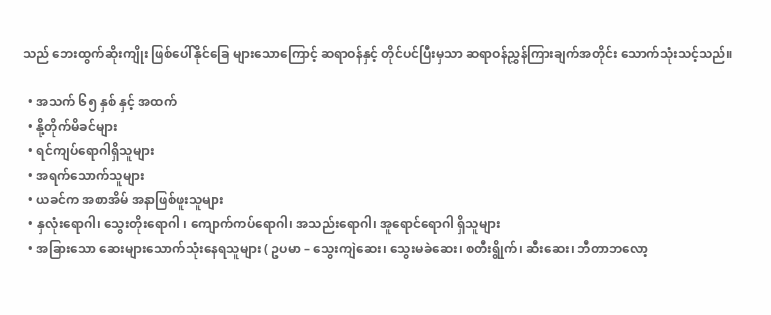သည် ဘေးထွက်ဆိုးကျိုး ဖြစ်ပေါ်နိုင်ခြေ များသောကြောင့် ဆရာဝန်နှင့် တိုင်ပင်ပြီးမှသာ ဆရာဝန်ညွှန်ကြားချက်အတိုင်း သောက်သုံးသင့်သည်။

  • အသက် ၆၅ နှစ် နှင့် အထက်
  • နို့တိုက်မိခင်များ
  • ရင်ကျပ်ရောဂါရှိသူများ
  • အရက်သောက်သူများ
  • ယခင်က အစာအိမ် အနာဖြစ်ဖူးသူများ
  • နှလုံးရောဂါ၊ သွေးတိုးရောဂါ ၊ ကျောက်ကပ်ရောဂါ၊ အသည်းရောဂါ၊ အူ‌ရောင်‌ရောဂါ ရှိသူများ
  • အခြားသော ဆေးများသောက်သုံးနေရသူများ ( ဥပမာ – သွေးကျဲဆေး၊ သွေးမခဲဆေး၊ စတီးရွိုက်၊ ဆီးဆေး၊ ဘီတာဘလော့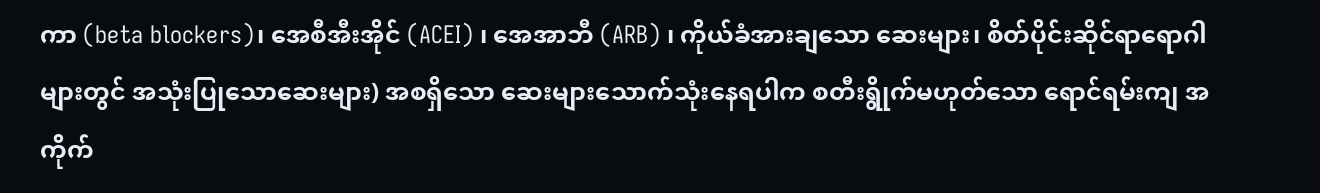ကာ (beta blockers)၊ အေစီအီးအိုင် (ACEI) ၊ အေအာဘီ (ARB) ၊ ကိုယ်ခံအားချသော ဆေးများ၊ စိတ်ပိုင်းဆိုင်ရာရောဂါများတွင် အသုံးပြုသောဆေးများ) အစရှိသော ဆေးများသောက်သုံးနေရပါက စတီးရွိုက်မဟုတ်သော ‌ရောင်ရမ်းကျ အကိုက်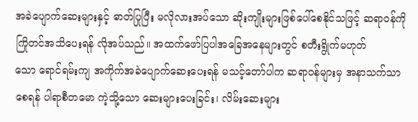အခဲပျောက်ဆေးများနှင့် ဓာတ်ပြုပြီး မလိုလားအပ်သော ဆိုးကျိုးများဖြစ်ပေါ်စေနိုင်သဖြင့် ဆရာဝန်ကို ကြိုတင်အသိပေးရန် လိုအပ်သည်။ အထက်ဖော်ပြပါအခြေအနေများတွင် စတီးရွိုက်မဟုတ်သော ‌ရောင်ရမ်းကျ အကိုက်အခဲပျောက်ဆေးပေးရန် မသင့်တော်ပါက ဆရာဝန်များမှ အနာသက်သာစေရန် ပါရာစီတမော ကဲ့သို့သော ဆေးများပေးခြင်း၊ လိမ်းဆေးများ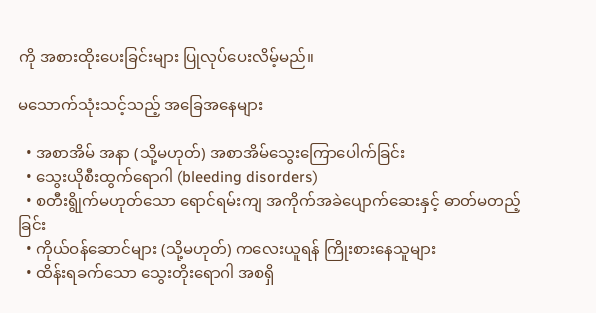ကို ‌အစားထိုးပေးခြင်းများ ပြုလုပ်ပေးလိမ့်မည်။

မသောက်သုံးသင့်သည့် အခြေအနေများ

  • အစာအိမ် အနာ (သို့မဟုတ်) အစာအိမ်သွေးကြောပေါက်ခြင်း
  • သွေးယိုစီးထွက်ရောဂါ (bleeding disorders)
  • စတီးရွိုက်မဟုတ်သော ‌ရောင်ရမ်းကျ အကိုက်အခဲပျောက်ဆေးနှင့် ဓာတ်မတည့်ခြင်း
  • ကိုယ်ဝန်ဆောင်များ (သို့မဟုတ်) ကလေးယူရန် ကြိုးစားနေသူများ
  • ထိန်းရခက်သော သွေးတိုး‌ရောဂါ အစရှိ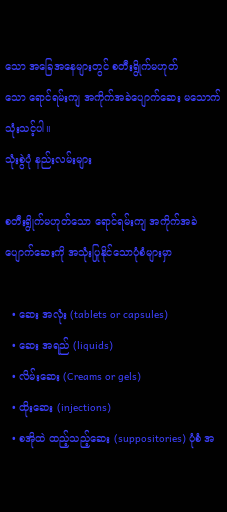သော အခြေအနေများတွင် စတီးရွိုက်မဟုတ်သော ‌ရောင်ရမ်းကျ အကိုက်အခဲပျောက်ဆေး မသောက်သုံးသင့်ပါ။
သုံးစွဲပုံ နည်းလမ်းများ

စတီးရွိုက်မဟုတ်သော ‌ရောင်ရမ်းကျ အကိုက်အခဲပျောက်ဆေးကို အသုံးပြုနိုင်သောပုံစံများမှာ

  • ဆေး အလုံး (tablets or capsules)
  • ဆေး အရည် (liquids)
  • လိမ်းဆေး (Creams or gels)
  • ထိုးဆေး (injections)
  • စအိုထဲ ထည့်သည့်ဆေး (suppositories) ပုံစံ အ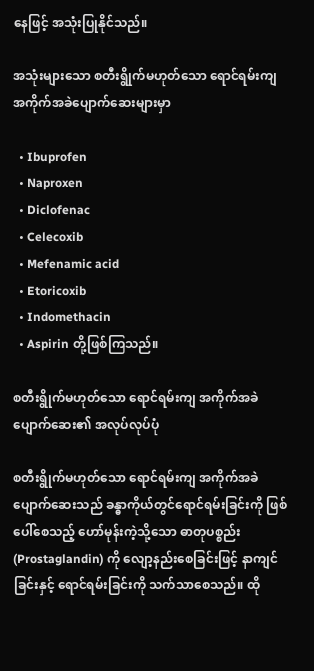နေဖြင့် အသုံးပြုနိုင်သည်။

အသုံးများသော စတီးရွိုက်မဟုတ်သော ‌ရောင်ရမ်းကျ အကိုက်အခဲပျောက်ဆေးများမှာ

  • Ibuprofen
  • Naproxen
  • Diclofenac
  • Celecoxib
  • Mefenamic acid
  • Etoricoxib
  • Indomethacin
  • Aspirin တို့ဖြစ်ကြသည်။

စတီးရွိုက်မဟုတ်သော ‌ရောင်ရမ်းကျ အကိုက်အခဲပျောက်ဆေး၏ အလုပ်လုပ်ပုံ

စတီးရွိုက်မဟုတ်သော ‌ရောင်ရမ်းကျ အကိုက်အခဲပျောက်ဆေးသည် ခန္ဓာကိုယ်တွင်ရောင်ရမ်းခြင်းကို ဖြစ်ပေါ်စေသည့် ဟော်မုန်းကဲ့သို့သော ဓာတုပစ္စည်း (Prostaglandin) ကို လျော့နည်းစေခြင်းဖြင့် နာကျင်ခြင်းနှင့် ရောင်ရမ်းခြင်းကို သက်သာစေသည်။ ထို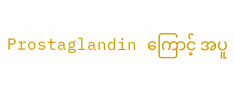Prostaglandin ကြောင့် ‌အပူ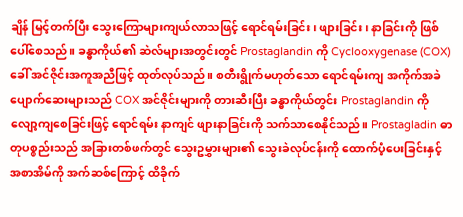ချိန် မြင့်တက်ပြီး သွေးကြောများကျယ်လာသဖြင့် ရောင်ရမ်းခြင်း၊ ဖျားခြင်း၊ နာခြင်းကို ဖြစ်ပေါ်စေသည်။ ခန္ဓာကိုယ်၏ ဆဲလ်များအတွင်းတွင် Prostaglandin ကို Cyclooxygenase (COX) ခေါ် အင်ဇိုင်းအကူအညီဖြင့် ထုတ်လုပ်သည်။ စတီးရွိုက်မဟုတ်သော ‌ရောင်ရမ်းကျ အကိုက်အခဲပျောက်ဆေးများသည် COX အင်ဇိုင်းများကို တားဆီးပြီး ခန္ဓာကိုယ်တွင်း Prostaglandin ကို လျော့ကျစေခြင်းဖြင့် ‌ရောင်ရမ်း နာကျင် ဖျားနာခြင်းကို သက်သာစေနိုင်သည်။ Prostagladin ဓာတုပစ္စည်းသည် အခြားတစ်ဖက်တွင် သွေးဥမွှားများ၏ သွေးခဲလုပ်ငန်းကို ထောက်ပံ့ပေးခြင်းနှင့် အစာအိမ်ကို အက်ဆစ်ကြောင့် ထိခိုက်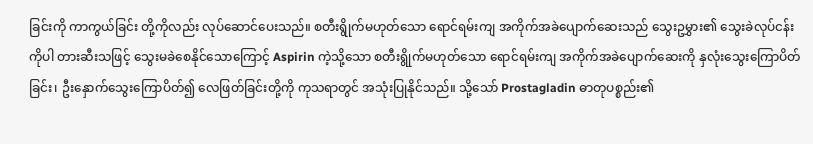ခြင်းကို ကာကွယ်ခြင်း တို့ကိုလည်း လုပ်ဆောင်ပေးသည်။ စတီးရွိုက်မဟုတ်သော ‌ရောင်ရမ်းကျ အကိုက်အခဲပျောက်ဆေးသည် သွေးဥမွှား၏ သွေးခဲလုပ်ငန်းကိုပါ တားဆီးသဖြင့် သွေးမခဲစေနိုင်သောကြောင့် Aspirin ကဲ့သို့သော စတီးရွိုက်မဟုတ်သော ‌ရောင်ရမ်းကျ အကိုက်အခဲပျောက်ဆေးကို နှလုံးသွေးကြောပိတ်ခြင်း၊ ဦးနှောက်သွေးကြောပိတ်၍ လေဖြတ်ခြင်းတို့ကို ကုသရာတွင် အသုံးပြုနိုင်သည်။ သို့သော် Prostagladin ဓာတုပစ္စည်း၏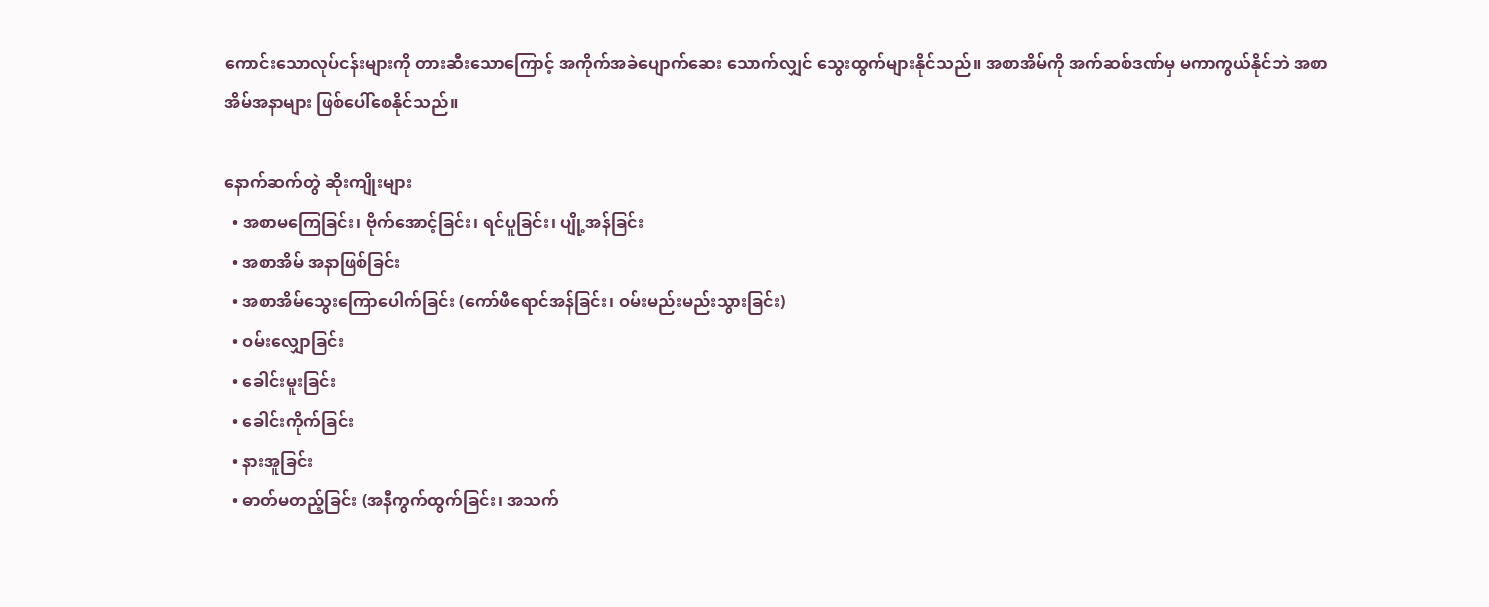ကောင်းသောလုပ်ငန်းများကို တားဆီးသောကြောင့် အကိုက်အခဲပျောက်ဆေး သောက်လျှင် သွေးထွက်များနိုင်သည်။ အစာအိမ်ကို အက်ဆစ်ဒဏ်မှ မကာကွယ်နိုင်ဘဲ အစာအိမ်အနာများ ဖြစ်ပေါ်စေနိုင်သည်။

နောက်ဆက်တွဲ ဆိုးကျိုးများ
  • အစာမကြေခြင်း၊ ဗိုက်အောင့်ခြင်း၊ ရင်ပူခြင်း၊ ပျို့အန်ခြင်း
  • အစာအိမ် အနာဖြစ်ခြင်း
  • အစာအိမ်သွေးကြောပေါက်ခြင်း (ကော်ဖီ‌ရောင်အန်ခြင်း၊ ဝမ်းမည်းမည်းသွားခြင်း)
  • ဝမ်းလျှောခြင်း
  • ခေါင်းမူးခြင်း
  • ခေါင်းကိုက်ခြင်း
  • နားအူခြင်း
  • ဓာတ်မတည့်ခြင်း (အနီကွက်ထွက်ခြင်း၊ အသက်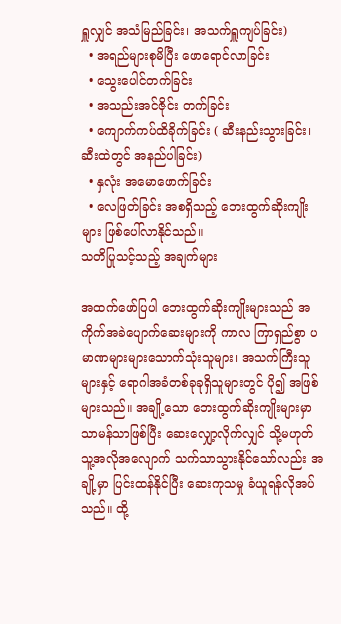ရှူလျှင် အသံမြည်ခြင်း၊ အသက်ရှူကျပ်ခြင်း)
  • အရည်များစုမိပြီး ဖောရောင်လာခြင်း
  • သွေးပေါင်တက်ခြင်း
  • အသည်းအင်ဇိုင်း တက်ခြင်း
  • ကျောက်ကပ်ထိခိုက်ခြင်း ( ဆီးနည်းသွားခြင်း၊ ဆီးထဲတွင် အနည်ပါခြင်း)
  • နှလုံး အမောဖောက်ခြင်း
  • လေဖြတ်ခြင်း အစရှိသည့် ဘေးထွက်ဆိုးကျိုးများ ဖြစ်ပေါ်လာနိုင်သည်။
သတိပြုသင့်သည့် အချက်များ

အထက်ဖော်ပြပါ ဘေးထွက်ဆိုးကျိုးများသည် အကိုက်အခဲပျောက်ဆေးများကို ကာလ ကြာရှည်စွာ ပမာဏများများသောက်သုံးသူများ၊ အသက်ကြီးသူများနှင့် ရောဂါအခံတစ်ခုခုရှိသူများတွင် ပို၍ အဖြစ်များသည်။ အချို့သော ဘေးထွက်ဆိုးကျိုးများမှာ သာမန်သာဖြစ်ပြီး ဆေးလျှော့လိုက်လျှင် သို့မဟုတ် သူ့အလိုအလျောက် သက်သာသွားနိုင်သော်လည်း အချို့မှာ ပြင်းထန်နိုင်ပြီး ဆေးကုသမှု ခံယူရန်လိုအပ်သည်။ ထို့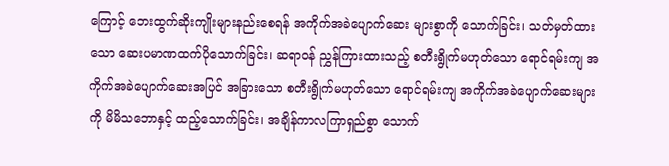ကြောင့် ‌ဘေးထွက်ဆိုးကျိုးများနည်းစေရန် အကိုက်အခဲပျောက်ဆေး များစွာကို သောက်ခြင်း၊ သတ်မှတ်ထားသော ဆေးပမာဏထက်ပိုသောက်ခြင်း၊ ဆရာဝန် ညွှန်ကြားထားသည့် စတီးရွိုက်မဟုတ်သော ‌ရောင်ရမ်းကျ အကိုက်အခဲပျောက်ဆေးအပြင် အခြားသော စတီးရွိုက်မဟုတ်သော ‌ရောင်ရမ်းကျ အကိုက်အခဲပျောက်ဆေးများကို မိမိသဘောနှင့် ထည့်သောက်ခြင်း၊ အချိန်ကာလကြာရှည်စွာ သောက်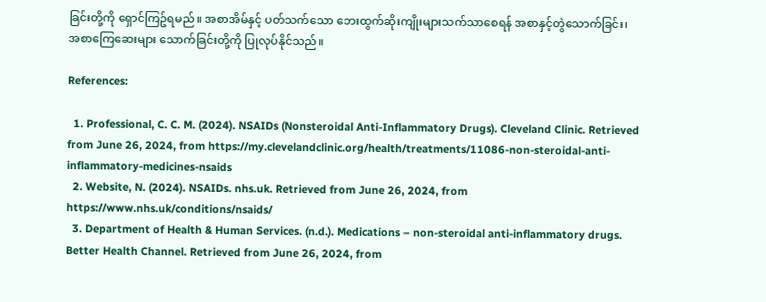ခြင်းတို့ကို ရှောင်ကြဥ်ရမည်။ အစာအိမ်နှင့် ပတ်သက်သော ဘေးထွက်ဆိုးကျိုးများသက်သာ‌စေရန် အစာနှင့်တွဲသောက်ခြင်း၊ အစာကြေဆေးများ သောက်ခြင်းတို့ကို ပြုလုပ်နိုင်သည်။

References:

  1. Professional, C. C. M. (2024). NSAIDs (Nonsteroidal Anti-Inflammatory Drugs). Cleveland Clinic. Retrieved from June 26, 2024, from https://my.clevelandclinic.org/health/treatments/11086-non-steroidal-anti-inflammatory-medicines-nsaids
  2. Website, N. (2024). NSAIDs. nhs.uk. Retrieved from June 26, 2024, from https://www.nhs.uk/conditions/nsaids/
  3. Department of Health & Human Services. (n.d.). Medications – non-steroidal anti-inflammatory drugs. Better Health Channel. Retrieved from June 26, 2024, from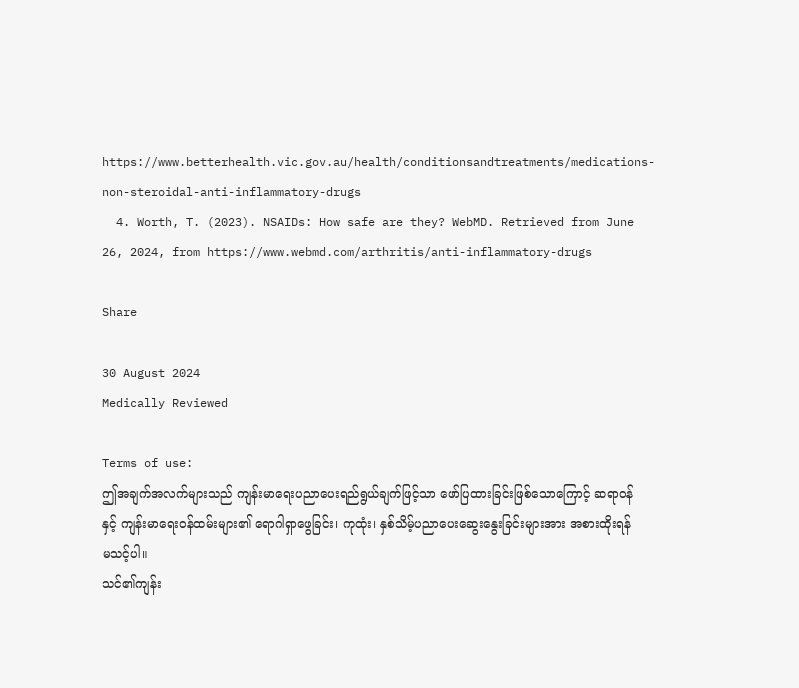https://www.betterhealth.vic.gov.au/health/conditionsandtreatments/medications-non-steroidal-anti-inflammatory-drugs
  4. Worth, T. (2023). NSAIDs: How safe are they? WebMD. Retrieved from June 26, 2024, from https://www.webmd.com/arthritis/anti-inflammatory-drugs

Share

30 August 2024
Medically Reviewed

Terms of use:
ဤအချက်အလက်များသည် ကျန်းမာရေးပညာပေးရည်ရွယ်ချက်ဖြင့်သာ ဖော်ပြထားခြင်းဖြစ်သောကြောင့် ဆရာဝန်နှင့် ကျန်းမာရေးဝန်ထမ်းများ၏ ရောဂါရှာဖွေခြင်း၊ ကုထုံး၊ နှစ်သိမ့်ပညာပေးဆွေးနွေးခြင်းများအား အစားထိုးရန် မသင့်ပါ။
သင်၏ကျန်း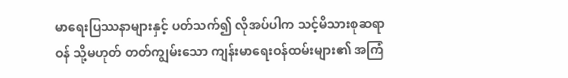မာရေးပြဿနာများနှင့် ပတ်သက်၍ လိုအပ်ပါက သင့်မိသားစုဆရာဝန် သို့မဟုတ် တတ်ကျွမ်းသော ကျန်းမာရေးဝန်ထမ်းများ၏ အကြံ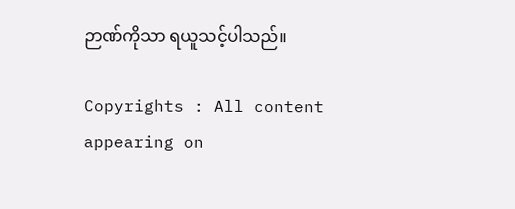ဉာဏ်ကိုသာ ရယူသင့်ပါသည်။

Copyrights : All content appearing on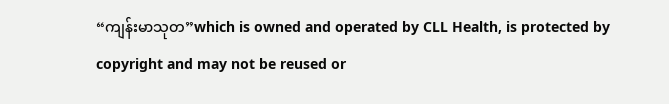“ကျန်းမာသုတ”which is owned and operated by CLL Health, is protected by copyright and may not be reused or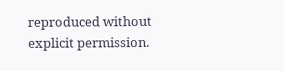reproduced without explicit permission.